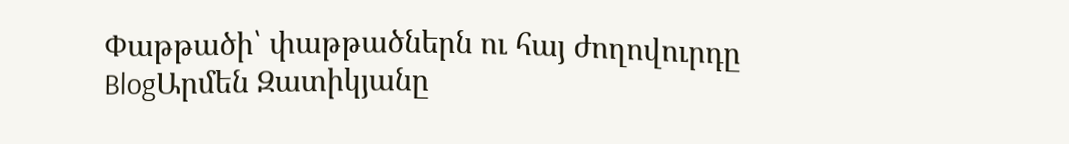Փաթթածի՝ փաթթածներն ու հայ ժողովուրդը
BlogԱրմեն Զատիկյանը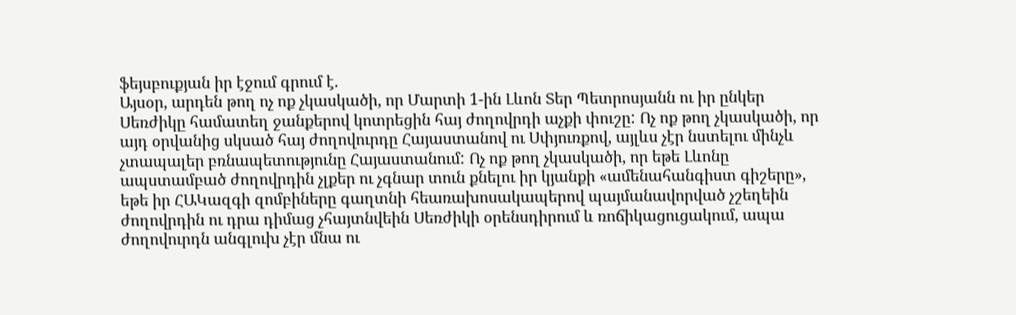ֆեյսբուքյան իր էջում գրում է.
Այսօր, արդեն թող ոչ ոք չկասկածի, որ Մարտի 1-ին Լևոն Տեր Պետրոսյանն ու իր ընկեր Սեռժիկը համատեղ ջանքերով կոտրեցին հայ ժողովրդի աչքի փուշը: Ոչ ոք թող չկասկածի, որ այդ օրվանից սկսած հայ ժողովուրդը Հայաստանով ու Սփյուռքով, այլևս չէր նստելու մինչև չտապալեր բռնապետությունը Հայաստանում: Ոչ ոք թող չկասկածի, որ եթե Լևոնը ապստամբած ժողովրդին չլքեր ու չգնար տուն քնելու իր կյանքի «ամենահանգիստ գիշերը», եթե իր ՀԱԿազգի զոմբիները գաղտնի հեառախոսակապերով պայմանավորված չշեղեին ժողովրդին ու դրա դիմաց չհայտնվեին Սեռժիկի օրենսդիրում և ռոճիկացուցակում, ապա ժողովուրդն անգլուխ չէր մնա ու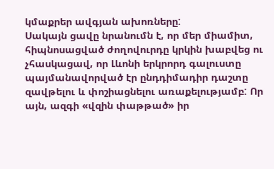կմաքրեր ավգյան ախոռները:
Սակայն ցավը նրանումն է, որ մեր միամիտ, հիպնոսացված ժողովուրդը կրկին խաբվեց ու չհասկացավ, որ Լևոնի երկրորդ գալուստը պայմանավորված էր ընդդիմադիր դաշտը զավթելու և փոշիացնելու առաքելությամբ: Որ այն, ազգի «վզին փաթթած» իր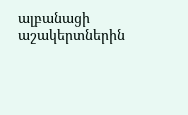ալբանացի աշակերտներին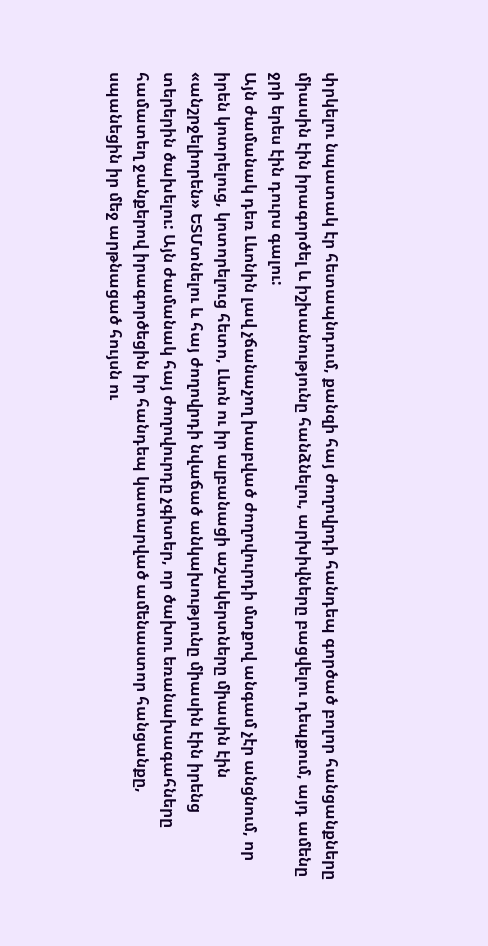փրկելու նպատակ էր հետապնդում, քանզի հայ ժողովրդի հանդեպ գործած բոլոր հանցանքները միասին էին իրագործել և իշխանությունը հանձնելու, արխիվները բացվելու դեպքում, այդ ամենը ջրի երես էին դուրս գալու:
Այն ժամանակ դեռ Լևոնին լավ չճանաչող խաբված ժողովուրդի մտքով անգամ չէր անցնում, որ իրեն կոտրելուց, կոտորելուց հետո, Լևոն ու իր ալբանացի աշակերտները միասին էին «անշրջելիորեն» ԵՏՄտնելու և հայ ժողովրդի նվաճած անկախությունը միասին էին իրենց տերերին ծախելու: Այն ժամանակ հայ ժողովուրդը չգիտեր, որ ծախու եռանախագահները համատեղ ջանքերով իրագործեցին իր հանդեպ կատարված ամենաստոր հանցանքը, սպանեցին իր մեջ արթնացած հույսն ու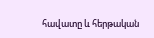հավատը և հերթական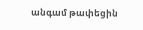անգամ թափեցին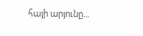հայի արյունը...